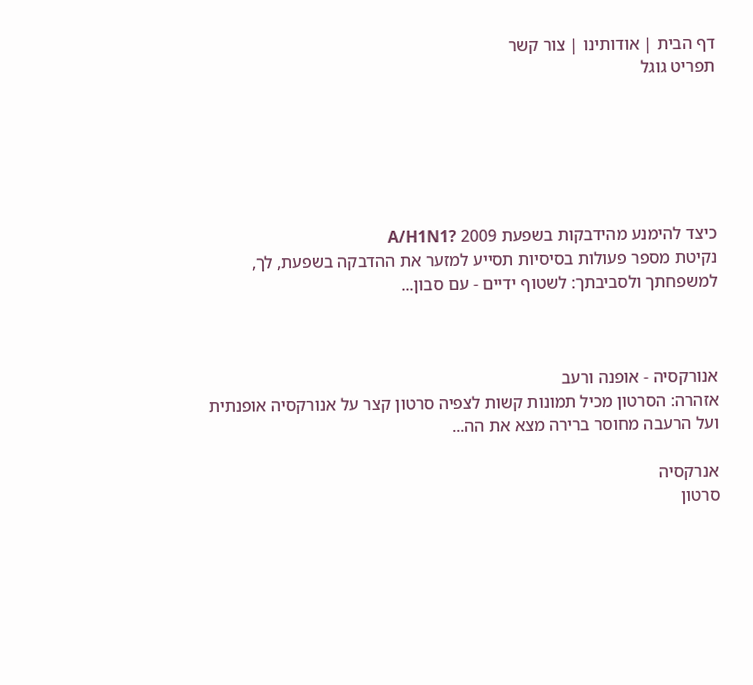דף הבית | אודותינו | צור קשר
תפריט גוגל






כיצד להימנע מהידבקות בשפעת 2009 ?A/H1N1
נקיטת מספר פעולות בסיסיות תסייע למזער את ההדבקה בשפעת, לך, למשפחתך ולסביבתך: לשטוף ידיים - עם סבון...



אנורקסיה - אופנה ורעב
אזהרה: הסרטון מכיל תמונות קשות לצפיה סרטון קצר על אנורקסיה אופנתית ועל הרעבה מחוסר ברירה מצא את הה...

אנרקסיה
סרטון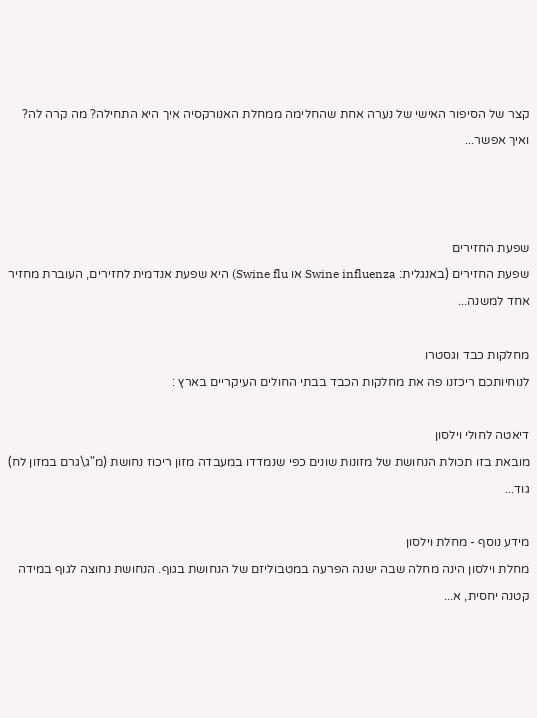קצר של הסיפור האישי של נערה אחת שהחלימה ממחלת האנורקסיה איך היא התחילה? מה קרה לה? ואיך אפשר...



שפעת החזירים
שפעת החזירים (באנגלית: Swine influenza או Swine flu) היא שפעת אנדמית לחזירים, העוברת מחזיר אחד למשנה...

מחלקות כבד וגסטרו
לנוחיותכם ריכזנו פה את מחלקות הכבד בבתי החולים העיקריים בארץ :

דיאטה לחולי וילסון
מובאת בזו תכולת הנחושת של מזונות שונים כפי שנמדדו במעבדה מזון ריכוז נחושת (מ"ג\גרם במזון לח) גוד...

מידע נוסף - מחלת וילסון
מחלת וילסון הינה מחלה שבה ישנה הפרעה במטבוליזם של הנחושת בגוף. הנחושת נחוצה לגוף במידה קטנה יחסית, א...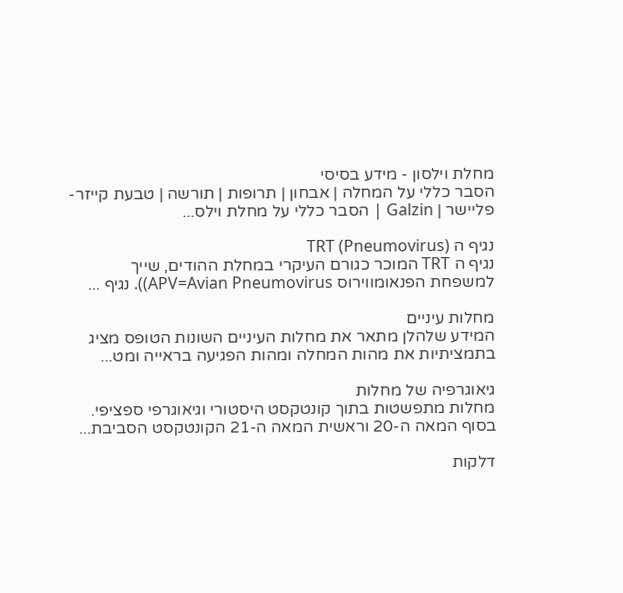מחלת וילסון - מידע בסיסי
הסבר כללי על המחלה | אבחון | תרופות | תורשה | טבעת קייזר-פליישר | Galzin | הסבר כללי על מחלת וילס...

נגיף ה TRT (Pneumovirus)
נגיף ה TRT המוכר כגורם העיקרי במחלת ההודים, שייך למשפחת הפנאומווירוס APV=Avian Pneumovirus)). נגיף ...

מחלות עיניים
המידע שלהלן מתאר את מחלות העיניים השונות הטופס מציג בתמציתיות את מהות המחלה ומהות הפגיעה בראייה ומט...

גיאוגרפיה של מחלות
מחלות מתפשטות בתוך קונטקסט היסטורי וגיאוגרפי ספציפי. בסוף המאה ה-20 וראשית המאה ה-21 הקונטקסט הסביבת...

דלקות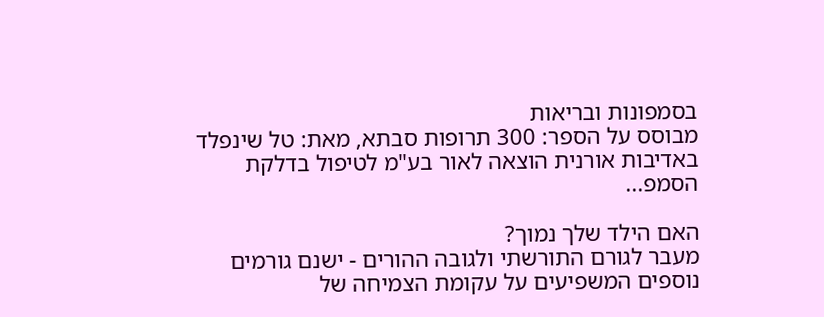בסמפונות ובריאות
מבוסס על הספר: 300 תרופות סבתא, מאת: טל שינפלד באדיבות אורנית הוצאה לאור בע"מ לטיפול בדלקת הסמפ...

האם הילד שלך נמוך?
מעבר לגורם התורשתי ולגובה ההורים - ישנם גורמים נוספים המשפיעים על עקומת הצמיחה של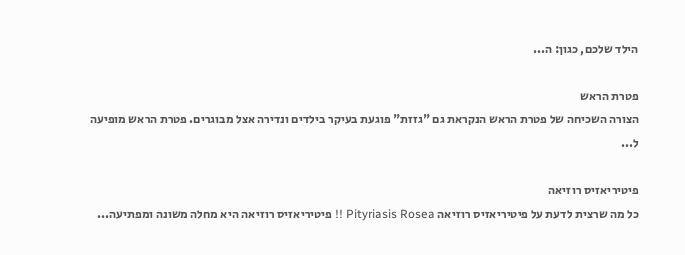הילד שלכם, כגון: ה...

פטרת הראש
הצורה השכיחה של פטרת הראש הנקראת גם "גזזת" פוגעת בעיקר בילדים ונדירה אצל מבוגרים. פטרת הראש מופיעה ל...

פיטיריאזיס רוזיאה
כל מה שרצית לדעת על פיטיריאזיס רוזיאה Pityriasis Rosea !! פיטיריאזיס רוזיאה היא מחלה משונה ומפתיעה...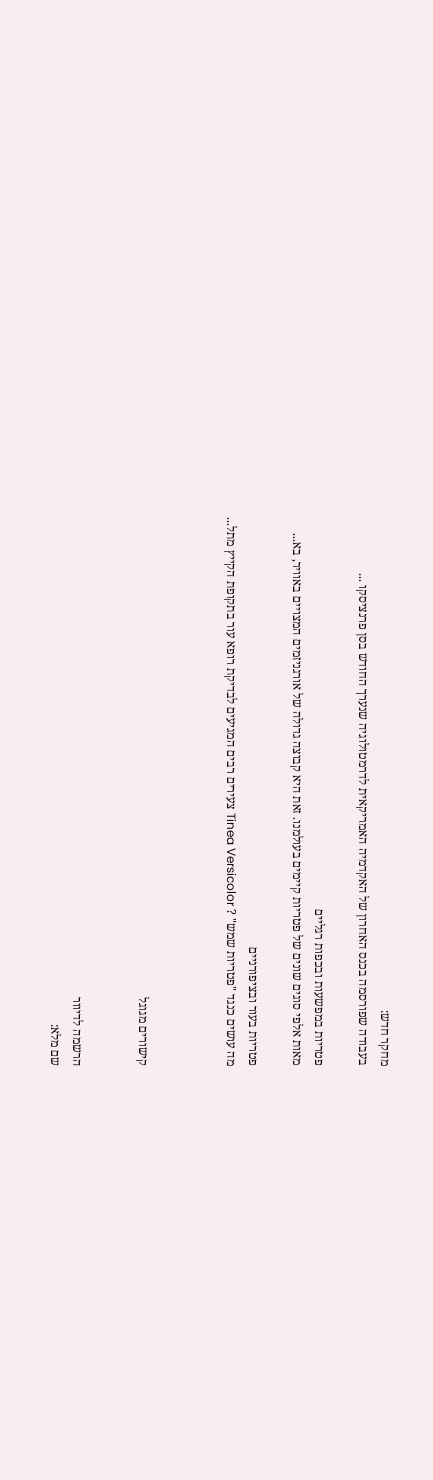מחקר חדש:
בעבודה שפורסמה בכנס האחרון של האקדמיה האמריקאית לדרמטולוגיה שנערך החודש בסן פרנציסקו ...

פטריות במפשעות ובכפות רגליים
מאות אלפי סוגים שונים של פטריות קיימים בעולמנו. זאת היא קבוצה גדולה של אורגניזמים המצויים באוויר, בא...

פטריות בעור ובציפורניים
מה עושים כנגד "פטריות שמש" ? Tinea Versicolor צעירים רבים המגיעים לבדיקת רופא עור בתקופת הקייץ מתל...



קישורים מגוגל


הרשמה לדיוור
שם מלא: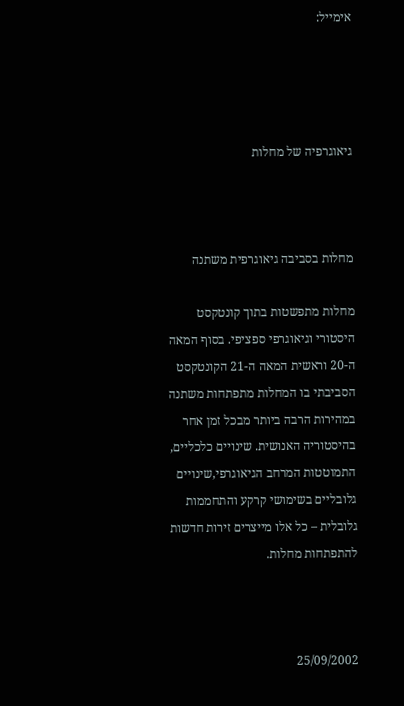אימייל:




גיאוגרפיה של מחלות



מחלות בסביבה גיאוגרפית משתנה

מחלות מתפשטות בתוך קונטקסט היסטורי וגיאוגרפי ספציפי. בסוף המאה ה-20 וראשית המאה ה-21 הקונטקסט הסביבתי בו המחלות מתפתחות משתנה במהירות הרבה ביותר מבכל זמן אחר בהיסטוריה האנושית. שינויים כלכליים, התמוטטות המרחב הגיאוגרפי,שינויים גלובליים בשימושי קרקע והתחממות גלובלית – כל אלו מייצרים זירות חדשות להתפתחות מחלות.



25/09/2002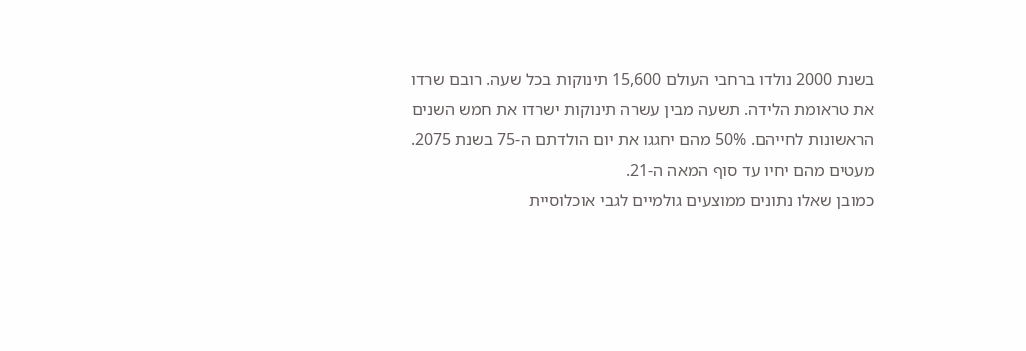בשנת 2000 נולדו ברחבי העולם 15,600 תינוקות בכל שעה. רובם שרדו את טראומת הלידה. תשעה מבין עשרה תינוקות ישרדו את חמש השנים הראשונות לחייהם. 50% מהם יחגגו את יום הולדתם ה-75 בשנת 2075. מעטים מהם יחיו עד סוף המאה ה-21.
כמובן שאלו נתונים ממוצעים גולמיים לגבי אוכלוסיית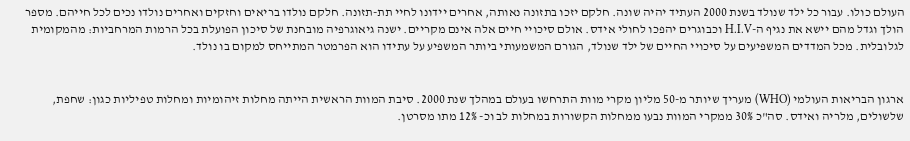העולם כולו. עבור כל ילד שנולד בשנת 2000 העתיד יהיה שונה. חלקם יזכו בתזונה נאותה, אחרים יידונו לחיי תת-תזונה. חלקם נולדו בריאים וחזקים ואחרים נולדו נכים לכל חייהם. מספר הולך וגדל מהם יישא את נגיף ה-H.I.V וכבוגרים יהפכו לחולי אידס. אולם סיכויי חיים אלה אינם מקריים. ישנה גיאוגרפיה מובחנת של סיכון הפועלת בכל הרמות המרחביות: מהמקומית לגלובלית. מכל המדדים המשפיעים על סיכויי החיים של ילד שנולד, הגורם המשמעותי ביותר המשפיע על עתידו הוא הפרמטר המתייחס למקום בו נולד.


ארגון הבריאות העולמי (WHO) מעריך שיותר מ-50 מליון מקרי מוות התרחשו בעולם במהלך שנת 2000. סיבת המוות הראשית הייתה מחלות זיהומיות ומחלות טפיליות כגון: שחפת, שלשולים, מלריה ואידס. סה"כ 30% ממקרי המוות נבעו ממחלות הקשורות במחלות לב וכ- 12% מתו מסרטן.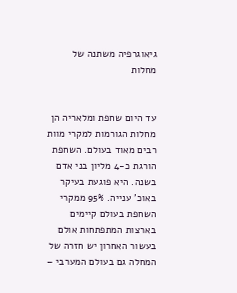גיאוגרפיה משתנה של מחלות


עד היום שחפת ומלאריה הן מחלות הגורמות למקרי מוות רבים מאוד בעולם. השחפת הורגת כ-4 מליון בני אדם בשנה. היא פוגעת בעיקר באוכ' ענייה. 95% ממקרי השחפת בעולם קיימים בארצות המתפתחות אולם בעשור האחרון יש חזרה של המחלה גם בעולם המערבי –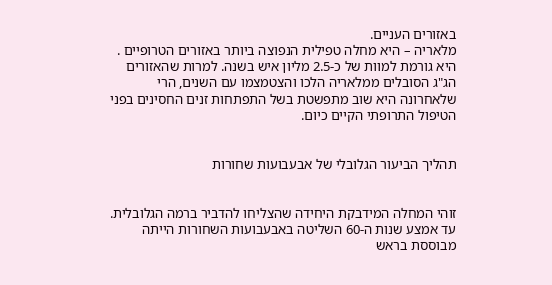באזורים העניים.
מלאריה – היא מחלה טפילית הנפוצה ביותר באזורים הטרופיים . היא גורמת למוות של כ-2.5 מליון איש בשנה. למרות שהאזורים הג"ג הסובלים ממלאריה הלכו והצטמצמו עם השנים, הרי שלאחרונה היא שוב מתפשטת בשל התפתחות זנים החסינים בפני הטיפול התרופתי הקיים כיום.


תהליך הביעור הגלובלי של אבעבועות שחורות


זוהי המחלה המידבקת היחידה שהצליחו להדביר ברמה הגלובלית. עד אמצע שנות ה-60 השליטה באבעבועות השחורות הייתה מבוססת בראש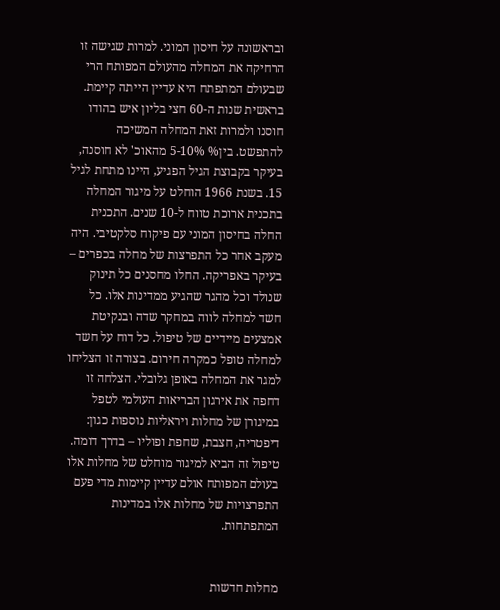ובראשונה על חיסון המוני. למרות שגישה זו הרחיקה את המחלה מהעולם המפותח הרי שבעולם המתפתח היא עדיין הייתה קיימת. בראשית שנות ה-60 חצי בליון איש בהודו חוסנו ולמרות זאת המחלה המשיכה להתפשט. בין% 5-10% מהאוכ' לא חוסנה, בעיקר בקבוצת הגיל הפגיע, היינו מתחת לגיל 15. בשנת 1966 הוחלט על מיגור המחלה בתכנית ארוכת טווח ל-10 שנים. התכנית החלה בחיסון המוני עם פיקוח סלקטיבי. היה מעקב אחר כל התפרצות של מחלה בכפרים – בעיקר באפריקה. החלו מחסנים כל תינוק שנולד וכל מהגר שהגיע ממדינות אלו. כל חשד למחלה לווה במחקר שדה ובנקיטת אמצעים מיידיים של טיפול. כל דוח על חשד למחלה טופל כמקרה חירום. בצורה זו הצליחו למגר את המחלה באופן גלובלי. הצלחה זו דחפה את אירגון הבריאות העולמי לטפל במיגורן של מחלות ויראליות נוספות כגון: דיפטריה, חצבת, שחפת ופוליו – בדרך דומה.  טיפול זה הביא למיגור מוחלט של מחלות אלו בעולם המפותח אולם עדיין קיימות מדי פעם התפרצויות של מחלות אלו במדינות המתפתחות.


מחלות חדשות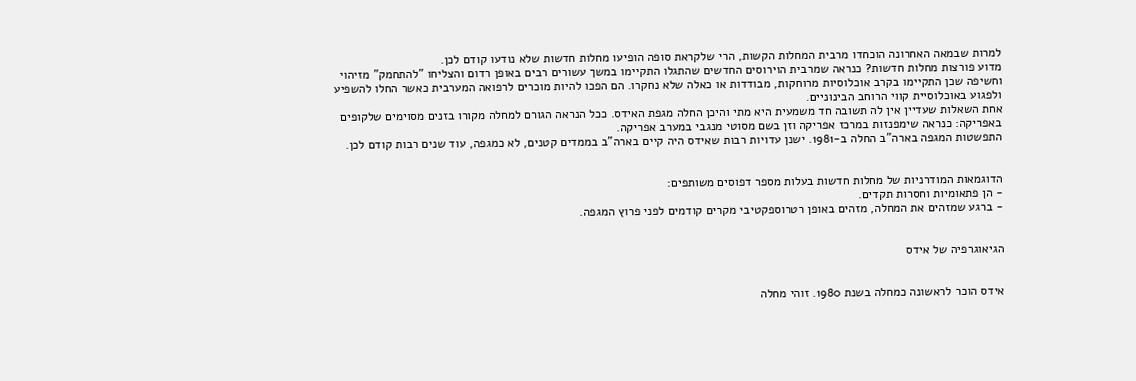למרות שבמאה האחרונה הוכחדו מרבית המחלות הקשות, הרי שלקראת סופה הופיעו מחלות חדשות שלא נודעו קודם לכן.
מדוע פורצות מחלות חדשות? כנראה שמרבית הוירוסים החדשים שהתגלו התקיימו במשך עשורים רבים באופן רדום והצליחו "להתחמק" מזיהוי וחשיפה שכן התקיימו בקרב אוכלוסיות מרוחקות, מבודדות או כאלה שלא נחקרו. הם הפכו להיות מוכרים לרפואה המערבית כאשר החלו להשפיע ולפגוע באוכלוסיית קווי הרוחב הבינוניים.
אחת השאלות שעדיין אין לה תשובה חד משמעית היא מתי והיכן החלה מגפת האידס. ככל הנראה הגורם למחלה מקורו בזנים מסוימים שלקופים באפריקה: כנראה שימפנזות במרכז אפריקה וזן בשם מסוטי מנגבי במערב אפריקה.
התפשטות המגפה בארה"ב החלה ב-1981. ישנן עדויות רבות שאידס היה קיים בארה"ב בממדים קטנים, לא כמגפה, עוד שנים רבות קודם לכן.


הדוגמאות המודרניות של מחלות חדשות בעלות מספר דפוסים משותפים:
- הן פתאומיות וחסרות תקדים.
- ברגע שמזהים את המחלה, מזהים באופן רטרוספקטיבי מקרים קודמים לפני פרוץ המגפה.


הגיאוגרפיה של אידס


אידס הוכר לראשונה כמחלה בשנת 1980. זוהי מחלה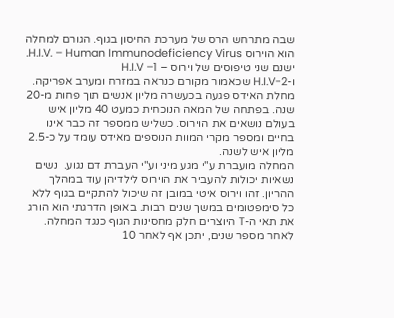שבה מתרחש הרס של מערכת החיסון בגוף. הגורם למחלה הוא הוירוס H.I.V. – Human Immunodeficiency Virus.  ישנם שני טיפוסים של וירוס – H.I.V –1
ו-H.I.V-2 שכאמור מקורם כנראה במזרח ומערב אפריקה.
מחלת האידס פגעה בכעשרה מליון אנשים תוך פחות מ-20 שנה. בפתחה של המאה הנוכחית כמעט 40 מליון איש בעולם נושאים את הוירוס. כשליש ממספר זה כבר אינו בחיים ומספר מקרי המוות הנוספים מאידס עומד על כ-2.5 מליון איש לשנה.
המחלה מועברת ע"י מגע מיני וע"י העברת דם נגוע.  נשים נשאיות יכולות להעביר את הוירוס לילדיהן עוד במהלך ההריון. זהו וירוס איטי במובן זה שיכול להתקיים בגוף ללא כל סימפטומים במשך שנים רבות. באופן הדרגתי הוא הורג את תאי ה-T היוצרים חלק מחסינות הגוף כנגד המחלה. לאחר מספר שנים, יתכן אף לאחר 10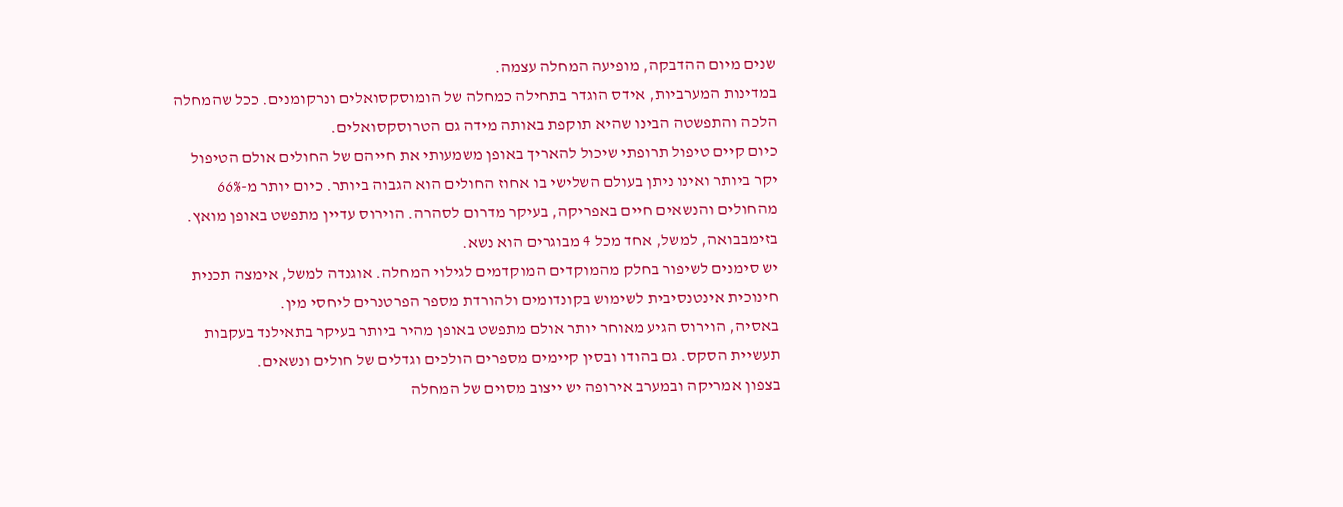שנים מיום ההדבקה, מופיעה המחלה עצמה.
במדינות המערביות, אידס הוגדר בתחילה כמחלה של הומוסקסואלים ונרקומנים. ככל שהמחלה הלכה והתפשטה הבינו שהיא תוקפת באותה מידה גם הטרוסקסואלים.
כיום קיים טיפול תרופתי שיכול להאריך באופן משמעותי את חייהם של החולים אולם הטיפול יקר ביותר ואינו ניתן בעולם השלישי בו אחוז החולים הוא הגבוה ביותר. כיום יותר מ-66%  מהחולים והנשאים חיים באפריקה, בעיקר מדרום לסהרה. הוירוס עדיין מתפשט באופן מואץ. בזימבבואה, למשל, אחד מכל 4 מבוגרים הוא נשא.
יש סימנים לשיפור בחלק מהמוקדים המוקדמים לגילוי המחלה. אוגנדה למשל, אימצה תכנית חינוכית אינטנסיבית לשימוש בקונדומים ולהורדת מספר הפרטנרים ליחסי מין.
באסיה, הוירוס הגיע מאוחר יותר אולם מתפשט באופן מהיר ביותר בעיקר בתאילנד בעקבות תעשיית הסקס. גם בהודו ובסין קיימים מספרים הולכים וגדלים של חולים ונשאים.
בצפון אמריקה ובמערב אירופה יש ייצוב מסוים של המחלה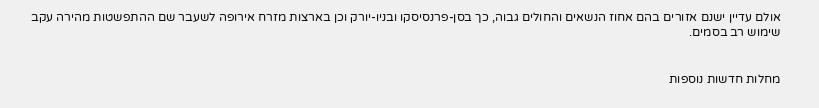אולם עדיין ישנם אזורים בהם אחוז הנשאים והחולים גבוה, כך בסן-פרנסיסקו ובניו-יורק וכן בארצות מזרח אירופה לשעבר שם ההתפשטות מהירה עקב שימוש רב בסמים.


מחלות חדשות נוספות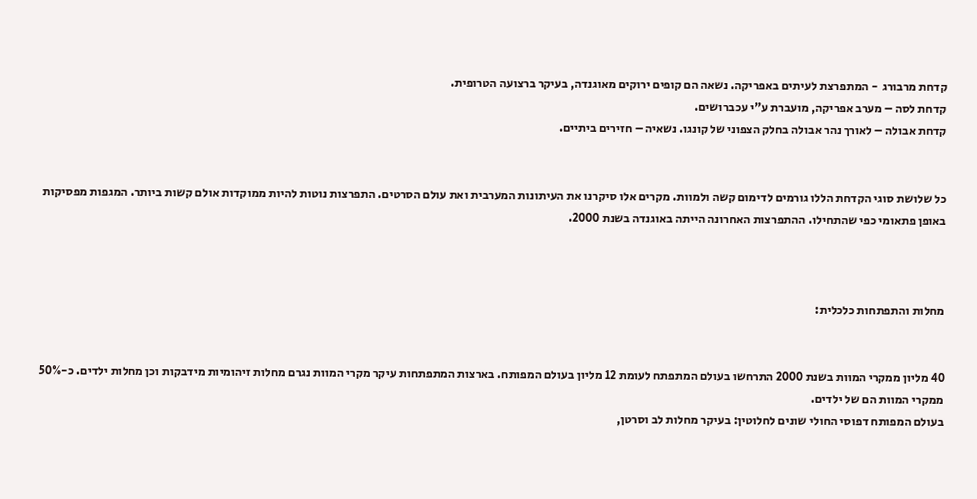קדחת מרבורג  - המתפרצת לעיתים באפריקה. נשאה הם קופים ירוקים מאוגנדה, בעיקר ברצועה הטרופית.
קדחת לסה – מערב אפריקה, מועברת ע"י עכברושים.
קדחת אבולה – לאורך נהר אבולה בחלק הצפוני של קונגו. נשאיה – חזירים ביתיים.


כל שלושת סוגי הקדחת הללו גורמים לדימום קשה ולמוות. מקרים אלו סיקרנו את העיתונות המערבית ואת עולם הסרטים. התפרצות נוטות להיות ממוקדות אולם קשות ביותר. המגפות מפסיקות באופן פתאומי כפי שהתחילו. ההתפרצות האחרונה הייתה באוגנדה בשנת 2000.



מחלות והתפתחות כלכלית:


40 מליון ממקרי המוות בשנת 2000 התרחשו בעולם המתפתח לעומת 12 מליון בעולם המפותח. בארצות המתפתחות עיקר מקרי המוות נגרם מחלות זיהומיות מידבקות וכן מחלות ילדים. כ-50% ממקרי המוות הם של ילדים.
בעולם המפותח דפוסי החולי שונים לחלוטין: בעיקר מחלות לב וסרטן,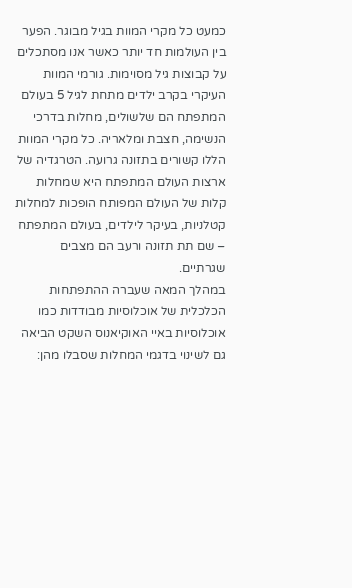כמעט כל מקרי המוות בגיל מבוגר. הפער בין העולמות חד יותר כאשר אנו מסתכלים על קבוצות גיל מסוימות. גורמי המוות העיקרי בקרב ילדים מתחת לגיל 5 בעולם המתפתח הם שלשולים, מחלות בדרכי הנשימה, חצבת ומלאריה. כל מקרי המוות הללו קשורים בתזונה גרועה. הטרגדיה של ארצות העולם המתפתח היא שמחלות קלות של העולם המפותח הופכות למחלות קטלניות, בעיקר לילדים, בעולם המתפתח – שם תת תזונה ורעב הם מצבים שגרתיים.
במהלך המאה שעברה ההתפתחות הכלכלית של אוכלוסיות מבודדות כמו אוכלוסיות באיי האוקיאנוס השקט הביאה גם לשינוי בדגמי המחלות שסבלו מהן: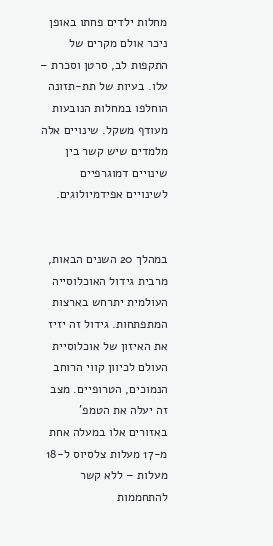מחלות ילדים פחתו באופן ניכר אולם מקרים של התקפות לב, סרטן וסכרת – עלו. בעיות של תת-תזונה הוחלפו במחלות הנובעות מעודף משקל. שינויים אלה מלמדים שיש קשר בין שינויים דמוגרפיים לשינויים אפידמיולוגים.


במהלך 20 השנים הבאות, מרבית גידול האוכלוסייה העולמית יתרחש בארצות המתפתחות. גידול זה יזיז את האיזון של אוכלוסיית העולם לכיוון קווי הרוחב הנמוכים, הטרופיים. מצב זה יעלה את הטמפ' באזורים אלו במעלה אחת מ-17 מעלות צלסיוס ל-18 מעלות – ללא קשר להתחממות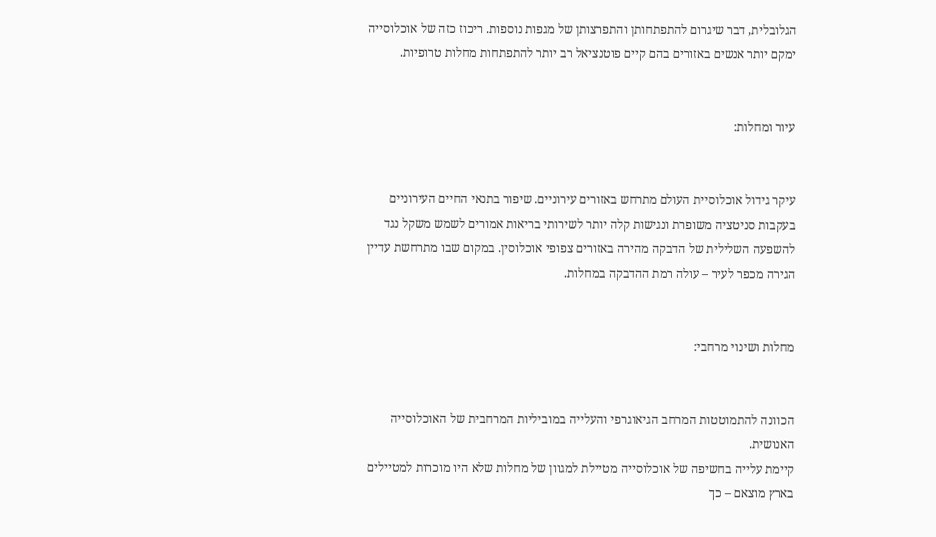הגלובלית, דבר שיגרום להתפתחותן והתפרצותן של מגפות נוספות. ריכוז כזה של אוכלוסייה ימקם יותר אנשים באזורים בהם קיים פוטנציאל רב יותר להתפתחות מחלות טרופיות.


עיור ומחלות:


עיקר גידול אוכלוסיית העולם מתרחש באזורים עירוניים. שיפור בתנאי החיים העירוניים בעקבות סניטציה משופרת ונגישות קלה יותר לשירותי בריאות אמורים לשמש משקל נגד להשפעה השלילית של הדבקה מהירה באזורים צפופי אוכלוסין. במקום שבו מתרחשת עדיין הגירה מכפר לעיר – עולה רמת ההדבקה במחלות.


מחלות ושינוי מרחבי:


הכוונה להתמוטטות המרחב הגיאוגרפי והעלייה במוביליות המרחבית של האוכלוסייה האנושית.
קיימת עלייה בחשיפה של אוכלוסייה מטיילת למגוון של מחלות שלא היו מוכרות למטיילים בארץ מוצאם – כך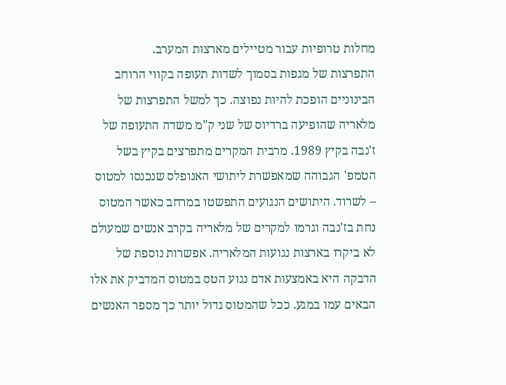מחלות טרופיות עבור מטיילים מארצות המערב.
התפרצות של מגפות בסמוך לשדות תעופה בקווי הרוחב הבינוניים הופכת להיות נפוצה. כך למשל התפרצות של מלאריה שהופיעה ברדיוס של שני ק"מ משדה התעופה של ז'נבה בקיץ 1989. מרבית המקרים מתפרצים בקיץ בשל הטמפ' הגבוהה שמאפשרת ליתושי האנופלס שנכנסו למטוס – לשרוד. היתושים הנגועים התפשטו במרחב כאשר המטוס נחת בז'נבה וגרמו למקרים של מלאריה בקרב אנשים שמעולם לא ביקרו בארצות נגועות המלאריה. אפשרות נוספת של הדבקה היא באמצעות אדם נגוע הטס במטוס המדביק את אלו הבאים עמו במגע. ככל שהמטוס גדול יותר כך מספר האנשים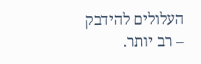העלולים להידבק – רב יותר.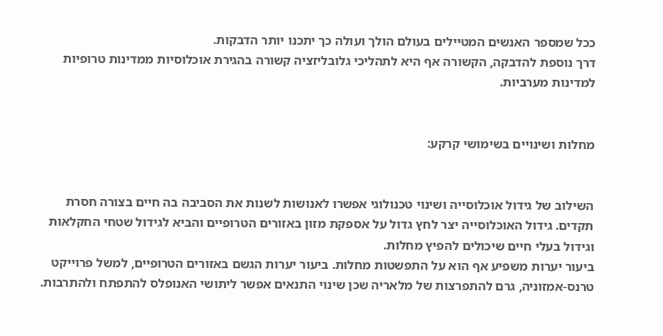ככל שמספר האנשים המטיילים בעולם הולך ועולה כך יתכנו יותר הדבקות.
דרך נוספת להדבקה, הקשורה אף היא לתהליכי גלובליזציה קשורה בהגירת אוכלוסיות ממדינות טרופיות למדינות מערביות.


מחלות ושינויים בשימושי קרקע:


השילוב של גידול אוכלוסייה ושינוי טכנולוגי אפשרו לאנושות לשנות את הסביבה בה חיים בצורה חסרת תקדים. גידול האוכלוסייה יצר לחץ גדול על אספקת מזון באזורים הטרופיים והביא לגידול שטחי החקלאות וגידול בעלי חיים שיכולים להפיץ מחלות.
ביעור יערות משפיע אף הוא על התפשטות מחלות. ביעור יערות הגשם באזורים הטרופיים, למשל פרוייקט טרנס-אמזוניה, גרם להתפרצות של מלאריה שכן שינוי התנאים אפשר ליתושי האנופלס להתפתח ולהתרבות.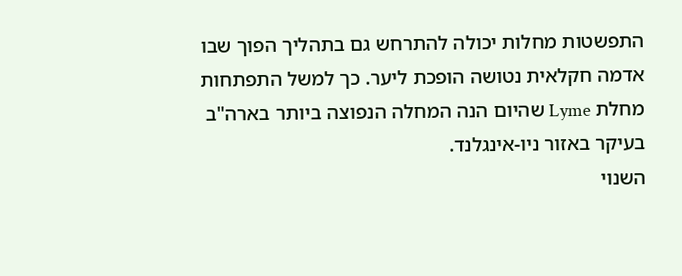התפשטות מחלות יכולה להתרחש גם בתהליך הפוך שבו אדמה חקלאית נטושה הופכת ליער. כך למשל התפתחות מחלת Lyme שהיום הנה המחלה הנפוצה ביותר בארה"ב בעיקר באזור ניו-אינגלנד.
השנוי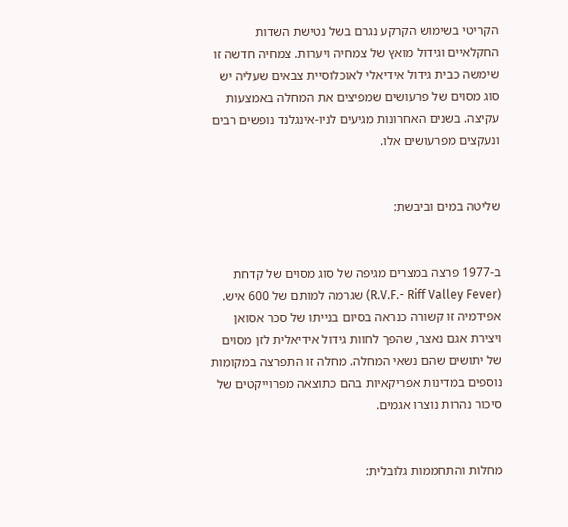הקריטי בשימוש הקרקע נגרם בשל נטישת השדות החקלאיים וגידול מואץ של צמחיה ויערות. צמחיה חדשה זו שימשה כבית גידול אידיאלי לאוכלוסיית צבאים שעליה יש סוג מסוים של פרעושים שמפיצים את המחלה באמצעות עקיצה. בשנים האחרונות מגיעים לניו-אינגלנד נופשים רבים ונעקצים מפרעושים אלו.


שליטה במים וביבשת:


ב-1977 פרצה במצרים מגיפה של סוג מסוים של קדחת (R.V.F.- Riff Valley Fever) שגרמה למותם של 600 איש. אפידמיה זו קשורה כנראה בסיום בנייתו של סכר אסואן ויצירת אגם נאצר, שהפך לחוות גידול אידיאלית לזן מסוים של יתושים שהם נשאי המחלה. מחלה זו התפרצה במקומות נוספים במדינות אפריקאיות בהם כתוצאה מפרוייקטים של סיכור נהרות נוצרו אגמים.


מחלות והתחממות גלובלית: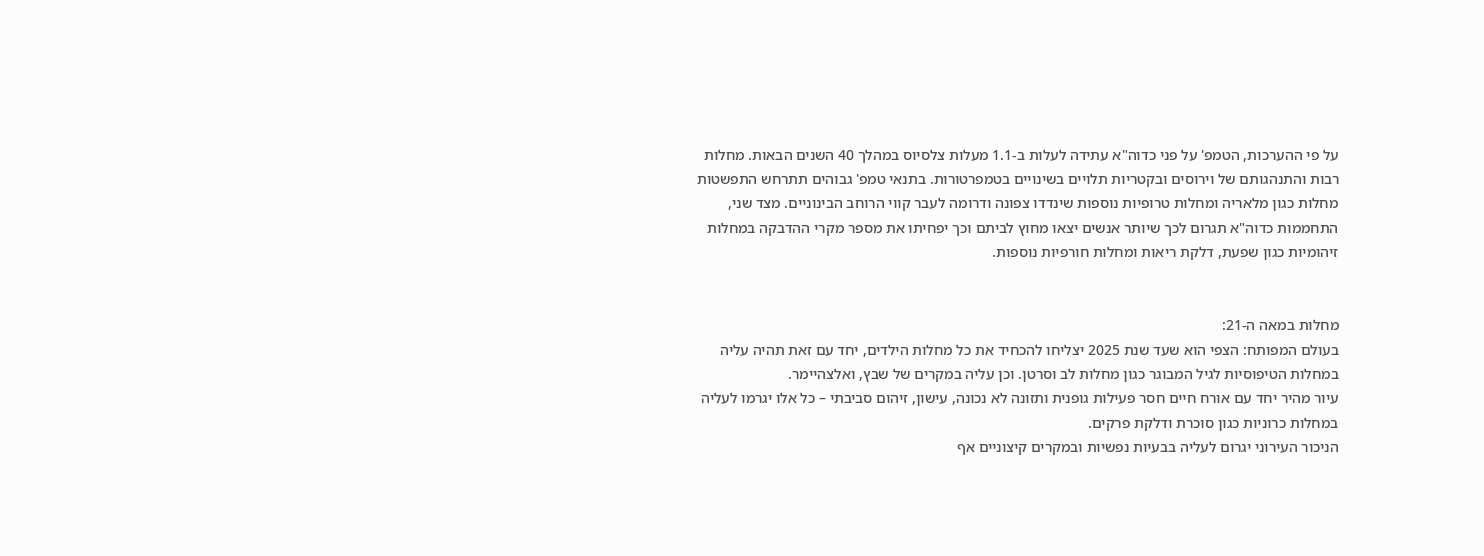על פי ההערכות, הטמפ' על פני כדוה"א עתידה לעלות ב-1.1 מעלות צלסיוס במהלך 40 השנים הבאות. מחלות רבות והתנהגותם של וירוסים ובקטריות תלויים בשינויים בטמפרטורות. בתנאי טמפ' גבוהים תתרחש התפשטות מחלות כגון מלאריה ומחלות טרופיות נוספות שינדדו צפונה ודרומה לעבר קווי הרוחב הבינוניים. מצד שני, התחממות כדוה"א תגרום לכך שיותר אנשים יצאו מחוץ לביתם וכך יפחיתו את מספר מקרי ההדבקה במחלות זיהומיות כגון שפעת, דלקת ריאות ומחלות חורפיות נוספות.


מחלות במאה ה-21:
בעולם המפותח: הצפי הוא שעד שנת 2025 יצליחו להכחיד את כל מחלות הילדים, יחד עם זאת תהיה עליה במחלות הטיפוסיות לגיל המבוגר כגון מחלות לב וסרטן. וכן עליה במקרים של שבץ, ואלצהיימר.
עיור מהיר יחד עם אורח חיים חסר פעילות גופנית ותזונה לא נכונה, עישון, זיהום סביבתי – כל אלו יגרמו לעליה במחלות כרוניות כגון סוכרת ודלקת פרקים.
הניכור העירוני יגרום לעליה בבעיות נפשיות ובמקרים קיצוניים אף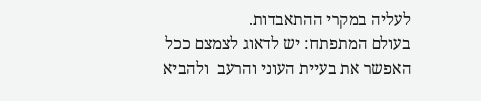לעליה במקרי ההתאבדות.
בעולם המתפתח: יש לדאוג לצמצם ככל האפשר את בעיית העוני והרעב  ולהביא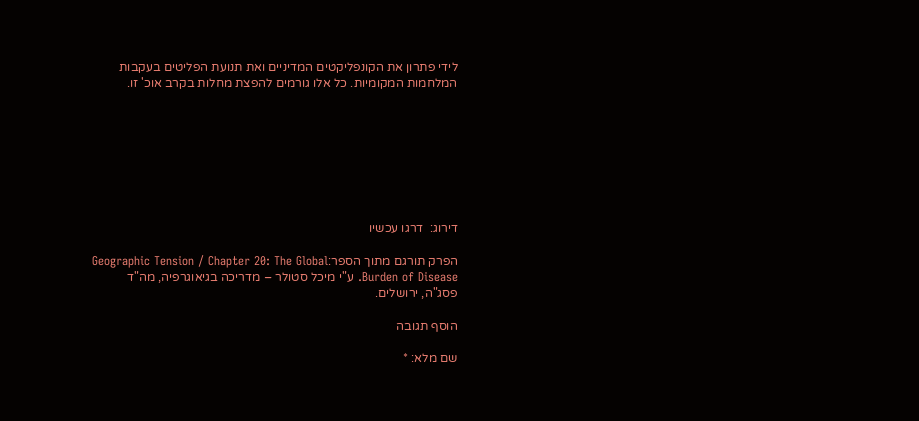לידי פתרון את הקונפליקטים המדיניים ואת תנועת הפליטים בעקבות המלחמות המקומיות. כל אלו גורמים להפצת מחלות בקרב אוכ' זו.








דירוג:  דרגו עכשיו

הפרק תורגם מתוך הספר:Geographic Tension / Chapter 20: The Global Burden of Disease. ע"י מיכל סטולר – מדריכה בגיאוגרפיה, מה"ד פסג"ה, ירושלים.

הוסף תגובה

שם מלא: *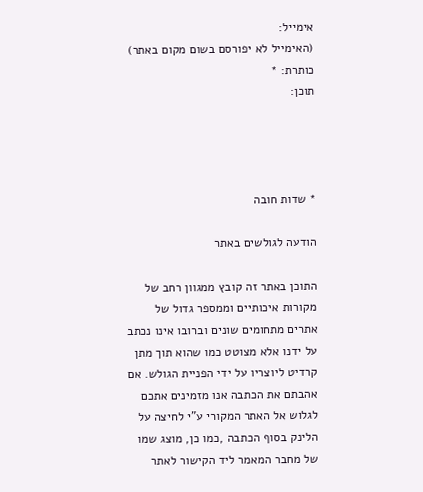אימייל:
(האימייל לא יפורסם בשום מקום באתר)
כותרת: *
תוכן:




* שדות חובה

הודעה לגולשים באתר

התוכן באתר זה קובץ ממגוון רחב של מקורות איכותיים וממספר גדול של אתרים מתחומים שונים וברובו אינו נכתב על ידנו אלא מצוטט כמו שהוא תוך מתן קרדיט ליוצריו על ידי הפניית הגולש. אם אהבתם את הכתבה אנו מזמינים אתכם לגלוש אל האתר המקורי ע"י לחיצה על הלינק בסוף הכתבה ,כמו כן, מוצג שמו של מחבר המאמר ליד הקישור לאתר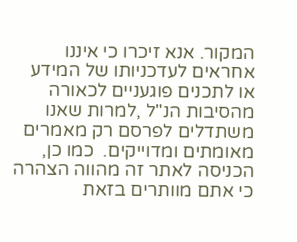המקור. אנא זיכרו כי איננו אחראים לעדכניותו של המידע או לתכנים פוגעניים לכאורה מהסיבות הנ"ל ,למרות שאנו משתדלים לפרסם רק מאמרים מאומתים ומדוייקים.  כמו כן, הכניסה לאתר זה מהווה הצהרה כי אתם מוותרים בזאת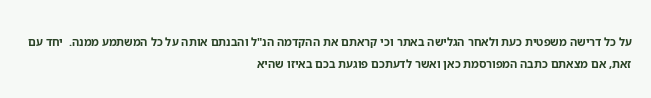על כל דרישה משפטית כעת ולאחר הגלישה באתר וכי קראתם את ההקדמה הנ"ל והבנתם אותה על כל המשתמע ממנה.  יחד עם זאת, אם מצאתם כתבה המפורסמת כאן ואשר לדעתכם פוגעת בכם באיזו שהיא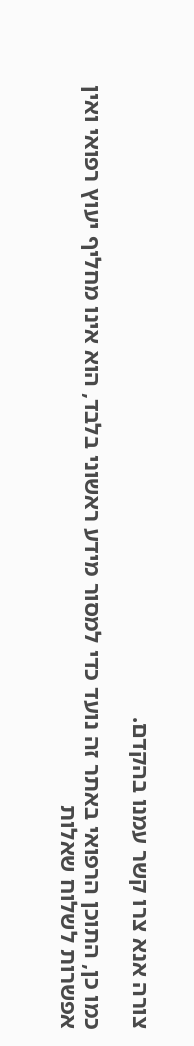צורה אנא צרו קשר עמנו בהקדם.

כמו כן, התוכן הרפואי באתר זה נועד כדי למסור מידע ראשוני בלבד, הוא אינו מחליף יעוץ רפואי ואין אפשרות לשלוח שאלות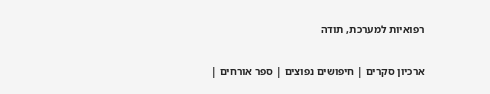רפואיות למערכת, תודה

ארכיון סקרים | חיפושים נפוצים | ספר אורחים |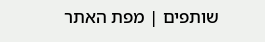שותפים | מפת האתר